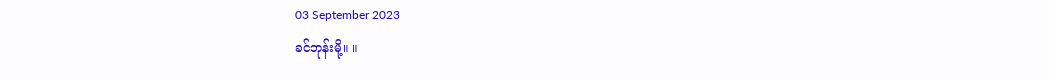03 September 2023
ခင်ဘုန်းမို့။ ။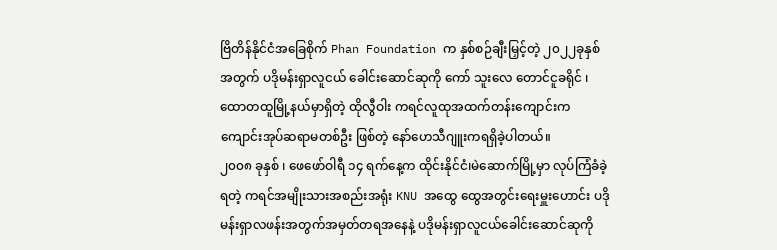ဗြိတိန်နိုင်ငံအခြေစိုက် Phan Foundation က နှစ်စဉ်ချီးမြှင့်တဲ့ ၂၀၂၂ခုနှစ်အတွက် ပဒိုမန်းရှာလူငယ် ခေါင်းဆောင်ဆုကို ကော် သူးလေ တောင်ငူခရိုင် ၊ ထောတထူမြို့နယ်မှာရှိတဲ့ ထိုလွီဝါး ကရင်လူထုအထက်တန်းကျောင်းက ကျောင်းအုပ်ဆရာမတစ်ဦး ဖြစ်တဲ့ နော်ဟေသီဂျူးကရရှိခဲ့ပါတယ်။
၂၀၀၈ ခုနှစ် ၊ ဖေဖော်ဝါရီ ၁၄ ရက်နေ့က ထိုင်းနိုင်ငံ၊မဲဆောက်မြို့မှာ လုပ်ကြံခံခဲ့ရတဲ့ ကရင်အမျိုးသားအစည်းအရုံး KNU အထွေ ထွေအတွင်းရေးမှူးဟောင်း ပဒိုမန်းရှာလဖန်းအတွက်အမှတ်တရအနေနဲ့ ပဒိုမန်းရှာလူငယ်ခေါင်းဆောင်ဆုကို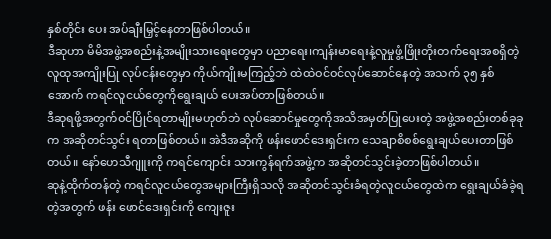နှစ်တိုင်း ပေး အပ်ချီးမြှင့်နေတာဖြစ်ပါတယ်။
ဒီဆုဟာ မိမိအဖွဲ့အစည်းနဲ့အမျိုးသားရေးတွေမှာ ပညာရေး၊ကျန်းမာရေးနဲ့လူမှုဖွံ့ဖြိုးတိုးတက်ရေးအစရှိတဲ့ လူထုအကျိုးပြု လုပ်ငန်းတွေမှာ ကိုယ်ကျိုးမကြည့်ဘဲ ထဲထဲဝင်ဝင်လုပ်ဆောင်နေတဲ့ အသက် ၃၅ နှစ်အောက် ကရင်လူငယ်တွေကိုရွေးချယ် ပေးအပ်တာဖြစ်တယ်။
ဒီဆုရဖို့အတွက်ဝင်ပြိုင်ရတာမျိုးမဟုတ်ဘဲ လုပ်ဆောင်မှုတွေကိုအသိအမှတ်ပြုပေးတဲ့ အဖွဲ့အစည်းတစ်ခုခုက အဆိုတင်သွင်း ရတာဖြစ်တယ်။ အဲဒီအဆိုကို ဖန်းဖောင်ဒေးရှင်းက သေချာစိစစ်ရွေးချယ်ပေးတာဖြစ်တယ်။ နော်ဟေသီဂျူးကို ကရင်ကျောင်း သားကွန်ရက်အဖွဲ့က အဆိုတင်သွင်းခဲ့တာဖြစ်ပါတယ်။
ဆုနဲ့ထိုက်တန်တဲ့ ကရင်လူငယ်တွေအများကြီးရှိသလို အဆိုတင်သွင်းခံရတဲ့လူငယ်တွေထဲက ရွေးချယ်ခံခဲ့ရတဲ့အတွက် ဖန်း ဖောင်ဒေးရှင်းကို ကျေးဇူး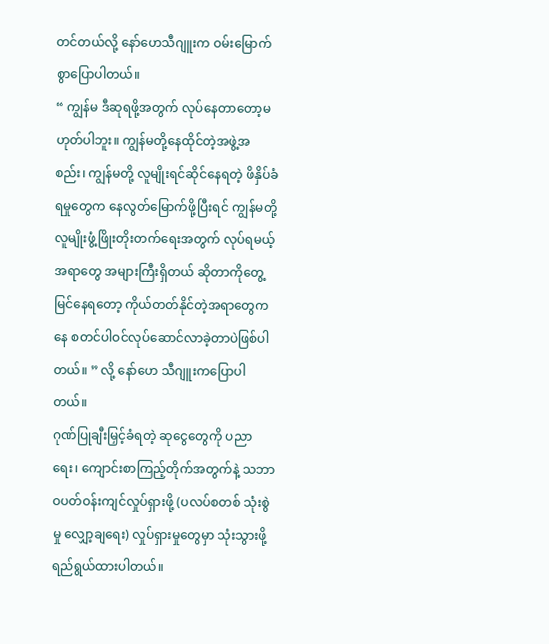တင်တယ်လို့ နော်ဟေသီဂျူးက ဝမ်းမြောက်စွာပြောပါတယ်။
“ ကျွန်မ ဒီဆုရဖို့အတွက် လုပ်နေတာတော့မဟုတ်ပါဘူး။ ကျွန်မတို့နေထိုင်တဲ့အဖွဲ့အစည်း၊ ကျွန်မတို့ လူမျိုးရင်ဆိုင်နေရတဲ့ ဖိနှိပ်ခံရမှုတွေက နေလွတ်မြောက်ဖို့ပြီးရင် ကျွန်မတို့လူမျိုးဖွံ့ဖြိုးတိုးတက်ရေးအတွက် လုပ်ရမယ့်အရာတွေ အများကြီးရှိတယ် ဆိုတာကိုတွေ့မြင်နေရတော့ ကိုယ်တတ်နိုင်တဲ့အရာတွေကနေ စတင်ပါဝင်လုပ်ဆောင်လာခဲ့တာပဲဖြစ်ပါတယ်။ ” လို့ နော်ဟေ သီဂျူးကပြောပါတယ်။
ဂုဏ်ပြုချီးမြှင့်ခံရတဲ့ ဆုငွေတွေကို ပညာရေး၊ ကျောင်းစာကြည့်တိုက်အတွက်နဲ့ သဘာဝပတ်ဝန်းကျင်လှုပ်ရှားဖို့ (ပလပ်စတစ် သုံးစွဲမှု လျှော့ချရေး) လှုပ်ရှားမှုတွေမှာ သုံးသွားဖို့ရည်ရွယ်ထားပါတယ်။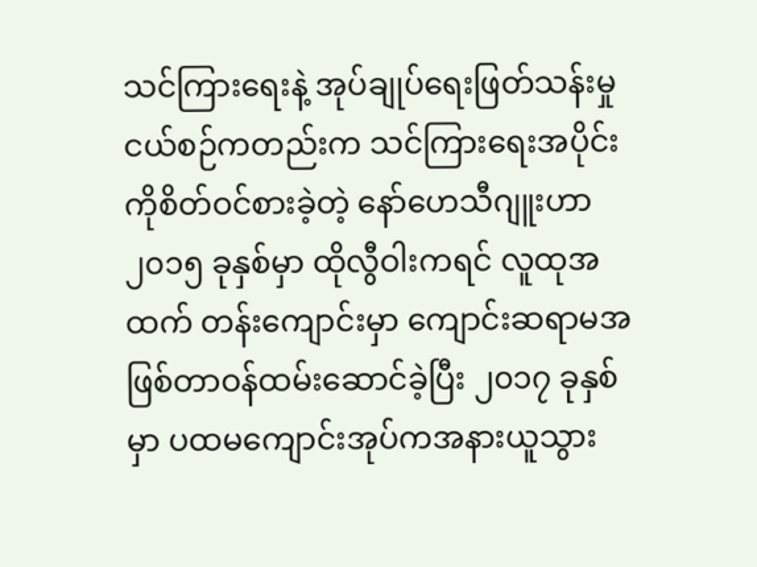သင်ကြားရေးနဲ့ အုပ်ချုပ်ရေးဖြတ်သန်းမှု
ငယ်စဉ်ကတည်းက သင်ကြားရေးအပိုင်းကိုစိတ်ဝင်စားခဲ့တဲ့ နော်ဟေသီဂျူးဟာ ၂၀၁၅ ခုနှစ်မှာ ထိုလွီဝါးကရင် လူထုအထက် တန်းကျောင်းမှာ ကျောင်းဆရာမအဖြစ်တာဝန်ထမ်းဆောင်ခဲ့ပြီး ၂၀၁၇ ခုနှစ်မှာ ပထမကျောင်းအုပ်ကအနားယူသွား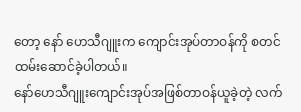တော့ နော် ဟေသီဂျူးက ကျောင်းအုပ်တာဝန်ကို စတင်ထမ်းဆောင်ခဲ့ပါတယ်။
နော်ဟေသီဂျူးကျောင်းအုပ်အဖြစ်တာဝန်ယူခဲ့တဲ့ လက်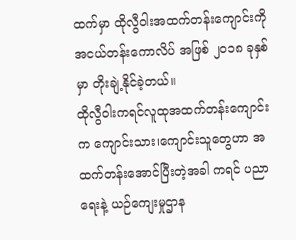ထက်မှာ ထိုလွီဝါးအထက်တန်းကျောင်းကို အငယ်တန်းကောလိပ် အဖြစ် ၂၀၁၈ ခုနှစ်မှာ တိုးချဲ့နိုင်ခဲ့တယ်။
ထိုလွီဝါးကရင်လူထုအထက်တန်းကျောင်းက ကျောင်းသား၊ကျောင်းသူတွေဟာ အထက်တန်းအောင်ပြီးတဲ့အခါ ကရင် ပညာ ရေးနဲ့ ယဉ်ကျေးမှုဌာန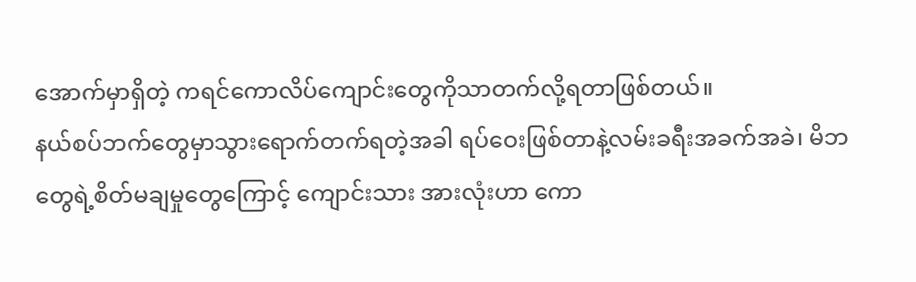အောက်မှာရှိတဲ့ ကရင်ကောလိပ်ကျောင်းတွေကိုသာတက်လို့ရတာဖြစ်တယ်။
နယ်စပ်ဘက်တွေမှာသွားရောက်တက်ရတဲ့အခါ ရပ်ဝေးဖြစ်တာနဲ့လမ်းခရီးအခက်အခဲ၊ မိဘတွေရဲ့စိတ်မချမှုတွေကြောင့် ကျောင်းသား အားလုံးဟာ ကော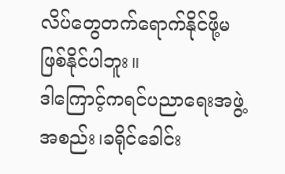လိပ်တွေတက်ရောက်နိုင်ဖို့မဖြစ်နိုင်ပါဘူး။
ဒါကြောင့်ကရင်ပညာရေးအဖွဲ့အစည်း၊ခရိုင်ခေါင်း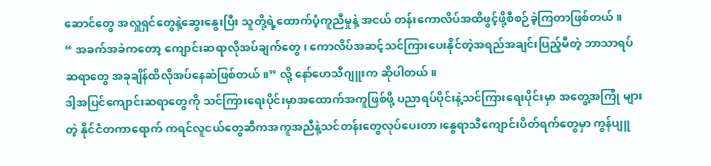ဆောင်တွေ အလှူရှင်တွေနဲ့ဆွေးနွေးပြီး သူတို့ရဲ့ထောက်ပံ့ကူညီမှုနဲ့ အငယ် တန်းကောလိပ်အထိဖွင့်ဖို့စီစဉ်ခဲ့ကြတာဖြစ်တယ်။
“ အခက်အခဲကတော့ ကျောင်းဆရာလိုအပ်ချက်တွေ၊ ကောလိပ်အဆင့်သင်ကြားပေးနိုင်တဲ့အရည်အချင်းပြည့်မီတဲ့ ဘာသာရပ် ဆရာတွေ အခုချိန်ထိလိုအပ်နေဆဲဖြစ်တယ်။” လို့ နော်ဟေသီဂျူးက ဆိုပါတယ်။
ဒါ့အပြင်ကျောင်းဆရာတွေကို သင်ကြားရေးပိုင်းမှာအထောက်အကူဖြစ်ဖို့ ပညာရပ်ပိုင်းနဲ့သင်ကြားရေးပိုင်းမှာ အတွေ့အကြုံ များတဲ့ နိုင်ငံတကာရောက် ကရင်လူငယ်တွေဆီကအကူအညီနဲ့သင်တန်းတွေလုပ်ပေးတာ၊နွေရာသီကျောင်းပိတ်ရက်တွေမှာ ကွန်ပျူ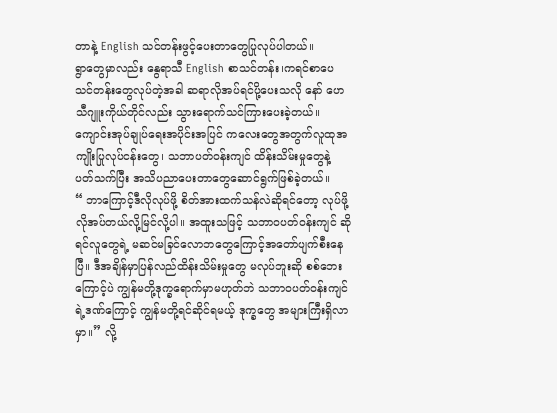တာနဲ့ English သင်တန်းဖွင့်ပေးတာတွေပြုလုပ်ပါတယ်။
ရွာတွေမှာလည်း နွေရာသီ English စာသင်တန်း၊ကရင်စာပေသင်တန်းတွေလုပ်တဲ့အခါ ဆရာလိုအပ်ရင်ပို့ပေးသလို နော် ဟေသီဂျူးကိုယ်တိုင်လည်း သွားရောက်သင်ကြားပေးခဲ့တယ်။
ကျောင်းအုပ်ချုပ်ရေးအပိုင်းအပြင် ကလေးတွေအတွက်လူထုအကျိုးပြုလုပ်ငန်းတွေ၊ သဘာပတ်ဝန်းကျင် ထိန်းသိမ်းမှုတွေနဲ့ ပတ်သက်ပြီး အသိပညာပေးတာတွေဆောင်ရွက်ဖြစ်ခဲ့တယ်။
“ ဘာကြောင့်ဒီလိုလုပ်ဖို့ စိတ်အားထက်သန်လဲဆိုရင်တော့ လုပ်ဖို့လိုအပ်တယ်လို့မြင်လို့ပါ။ အထူးသဖြင့် သဘာဝပတ်ဝန်းကျင် ဆိုရင်လူတွေရဲ့ မဆင်မခြင်လောဘတွေကြောင့်အတော်ပျက်စီးနေပြီ။ ဒီအချိန်မှာပြန်လည်ထိန်းသိမ်းမှုတွေ မလုပ်ဘူးဆို စစ်ဘေးကြောင့်ပဲ ကျွန်မတို့ဒုက္ခရောက်မှာမဟုတ်ဘဲ သဘာဝပတ်ဝန်းကျင်ရဲ့ဒဏ်ကြောင့် ကျွန်မတို့ရင်ဆိုင်ရမယ့် ဒုက္ခတွေ အများကြီးရှိလာမှာ။” လို့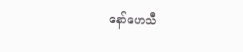နော်ဟေသီ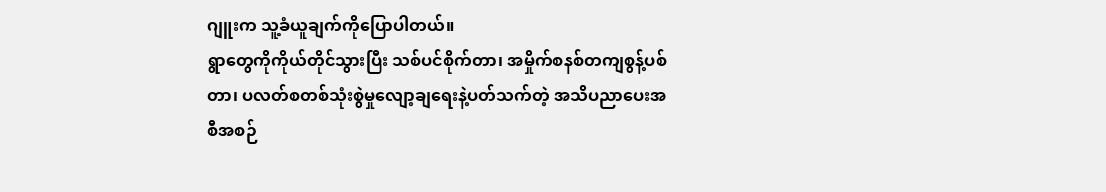ဂျူးက သူ့ခံယူချက်ကိုပြောပါတယ်။
ရွာတွေကိုကိုယ်တိုင်သွားပြီး သစ်ပင်စိုက်တာ၊ အမှိုက်စနစ်တကျစွန့်ပစ်တာ၊ ပလတ်စတစ်သုံးစွဲမှုလျော့ချရေးနဲ့ပတ်သက်တဲ့ အသိပညာပေးအစီအစဉ်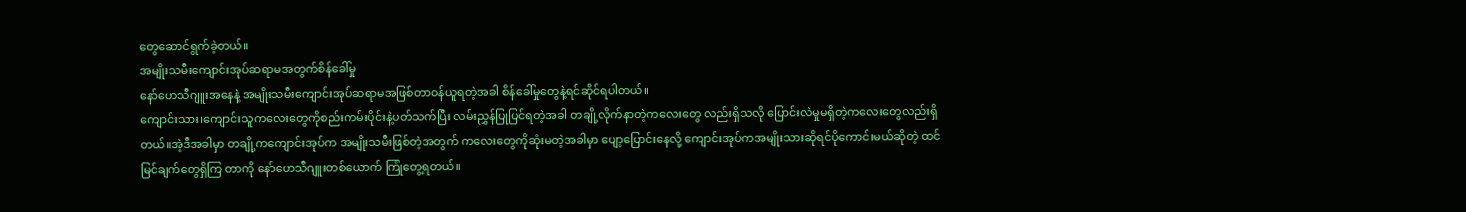တွေဆောင်ရွက်ခဲ့တယ်။
အမျိုးသမီးကျောင်းအုပ်ဆရာမအတွက်စိန်ခေါ်မှု
နော်ဟေသီဂျူးအနေနဲ့ အမျိုးသမီးကျောင်းအုပ်ဆရာမအဖြစ်တာဝန်ယူရတဲ့အခါ စိန်ခေါ်မှုတွေနဲ့ရင်ဆိုင်ရပါတယ်။
ကျောင်းသား၊ကျောင်းသူကလေးတွေကိုစည်းကမ်းပိုင်းနဲ့ပတ်သက်ပြီး လမ်းညွှန်ပြုပြင်ရတဲ့အခါ တချို့လိုက်နာတဲ့ကလေးတွေ လည်းရှိသလို ပြောင်းလဲမှုမရှိတဲ့ကလေးတွေလည်းရှိတယ်။အဲ့ဒီအခါမှာ တချို့ကကျောင်းအုပ်က အမျိုးသမီးဖြစ်တဲ့အတွက် ကလေးတွေကိုဆုံးမတဲ့အခါမှာ ပျော့ပြောင်းနေလို့ ကျောင်းအုပ်ကအမျိုးသားဆိုရင်ပိုကောင်းမယ်ဆိုတဲ့ ထင်မြင်ချက်တွေရှိကြ တာကို နော်ဟေသီဂျူးတစ်ယောက် ကြုံတွေ့ရတယ်။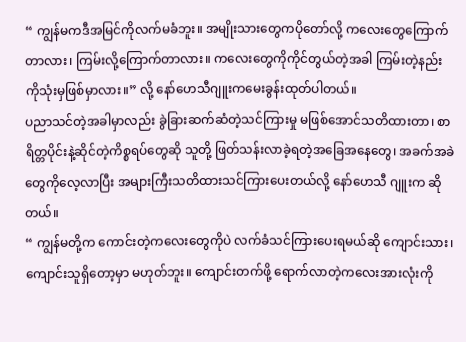“ ကျွန်မကဒီအမြင်ကိုလက်မခံဘူး။ အမျိုးသားတွေကပိုတော်လို့ ကလေးတွေကြောက်တာလား၊ ကြမ်းလို့ကြောက်တာလား။ ကလေးတွေကိုကိုင်တွယ်တဲ့အခါ ကြမ်းတဲ့နည်းကိုသုံးမှဖြစ်မှာလား။” လို့ နော်ဟေသီဂျူးကမေးခွန်းထုတ်ပါတယ်။
ပညာသင်တဲ့အခါမှာလည်း ခွဲခြားဆက်ဆံတဲ့သင်ကြားမှု မဖြစ်အောင်သတိထားတာ၊ စာရိတ္တပိုင်းနဲ့ဆိုင်တဲ့ကိစ္စရပ်တွေဆို သူတို့ ဖြတ်သန်းလာခဲ့ရတဲ့အခြေအနေတွေ၊ အခက်အခဲတွေကိုလေ့လာပြီး အများကြီးသတိထားသင်ကြားပေးတယ်လို့ နော်ဟေသီ ဂျူးက ဆိုတယ်။
“ ကျွန်မတို့က ကောင်းတဲ့ကလေးတွေကိုပဲ လက်ခံသင်ကြားပေးရမယ်ဆို ကျောင်းသား၊ကျောင်းသူရှိတော့မှာ မဟုတ်ဘူး။ ကျောင်းတက်ဖို့ ရောက်လာတဲ့ကလေးအားလုံးကို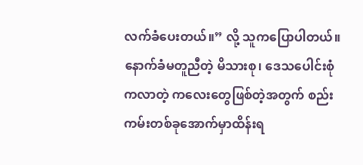လက်ခံပေးတယ်။” လို့ သူကပြောပါတယ်။
နောက်ခံမတူညီတဲ့ မိသားစု၊ ဒေသပေါင်းစုံကလာတဲ့ ကလေးတွေဖြစ်တဲ့အတွက် စည်းကမ်းတစ်ခုအောက်မှာထိန်းရ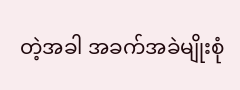တဲ့အခါ အခက်အခဲမျိုးစုံ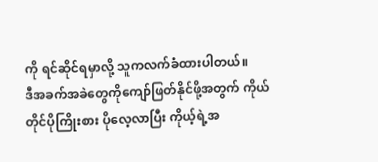ကို ရင်ဆိုင်ရမှာလို့ သူကလက်ခံထားပါတယ်။
ဒီအခက်အခဲတွေကိုကျော်ဖြတ်နိုင်ဖို့အတွက် ကိုယ်တိုင်ပိုကြိုးစား ပိုလေ့လာပြီး ကိုယ့်ရဲ့အ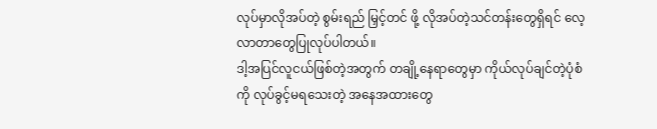လုပ်မှာလိုအပ်တဲ့ စွမ်းရည် မြှင့်တင် ဖို့ လိုအပ်တဲ့သင်တန်းတွေရှိရင် လေ့လာတာတွေပြုလုပ်ပါတယ်။
ဒါ့အပြင်လူငယ်ဖြစ်တဲ့အတွက် တချို့နေရာတွေမှာ ကိုယ်လုပ်ချင်တဲ့ပုံစံကို လုပ်ခွင့်မရသေးတဲ့ အနေအထားတွေ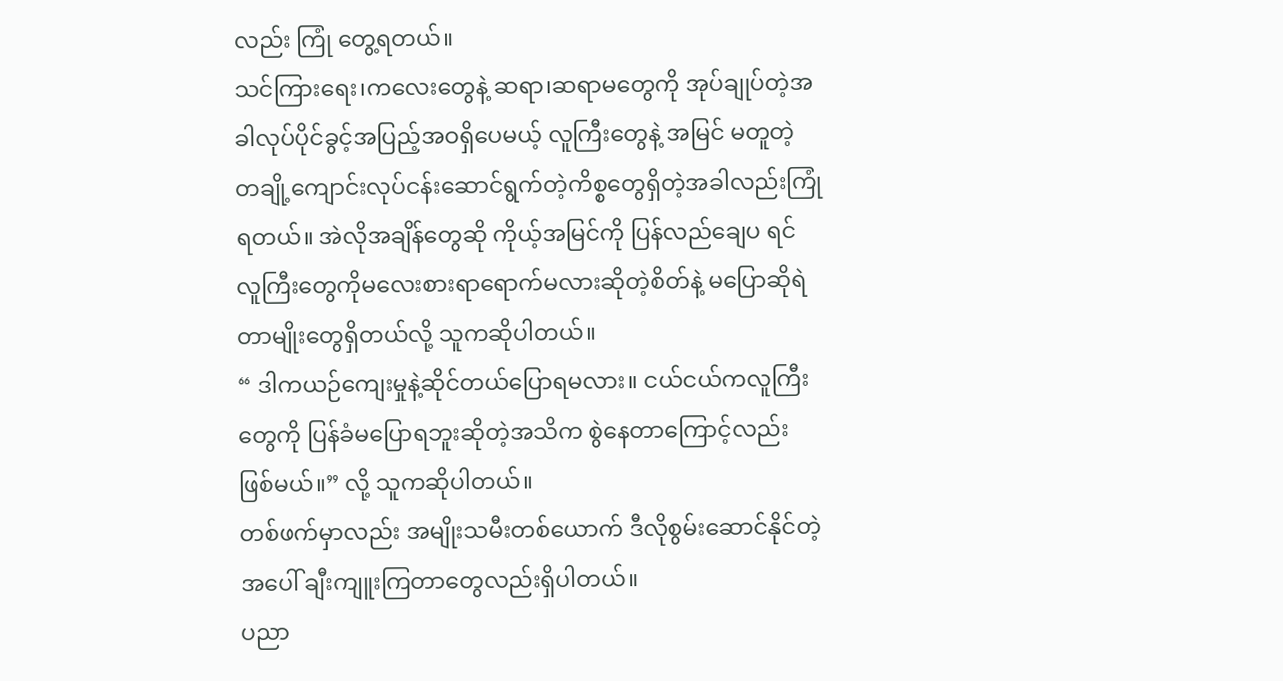လည်း ကြုံ တွေ့ရတယ်။
သင်ကြားရေး၊ကလေးတွေနဲ့ ဆရာ၊ဆရာမတွေကို အုပ်ချုပ်တဲ့အခါလုပ်ပိုင်ခွင့်အပြည့်အဝရှိပေမယ့် လူကြီးတွေနဲ့ အမြင် မတူတဲ့ တချို့ကျောင်းလုပ်ငန်းဆောင်ရွက်တဲ့ကိစ္စတွေရှိတဲ့အခါလည်းကြုံရတယ်။ အဲလိုအချိန်တွေဆို ကိုယ့်အမြင်ကို ပြန်လည်ချေပ ရင် လူကြီးတွေကိုမလေးစားရာရောက်မလားဆိုတဲ့စိတ်နဲ့ မပြောဆိုရဲတာမျိုးတွေရှိတယ်လို့ သူကဆိုပါတယ်။
“ ဒါကယဉ်ကျေးမှုနဲ့ဆိုင်တယ်ပြောရမလား။ ငယ်ငယ်ကလူကြီးတွေကို ပြန်ခံမပြောရဘူးဆိုတဲ့အသိက စွဲနေတာကြောင့်လည်း ဖြစ်မယ်။” လို့ သူကဆိုပါတယ်။
တစ်ဖက်မှာလည်း အမျိုးသမီးတစ်ယောက် ဒီလိုစွမ်းဆောင်နိုင်တဲ့အပေါ် ချီးကျူးကြတာတွေလည်းရှိပါတယ်။
ပညာ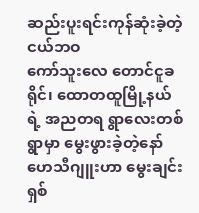ဆည်းပူးရင်းကုန်ဆုံးခဲ့တဲ့ငယ်ဘဝ
ကော်သူးလေ တောင်ငူခရိုင်၊ ထောတထူမြို့နယ်ရဲ့ အညတရ ရွာလေးတစ်ရွာမှာ မွေးဖွားခဲ့တဲ့နော်ဟေသီဂျူးဟာ မွေးချင်းရှစ်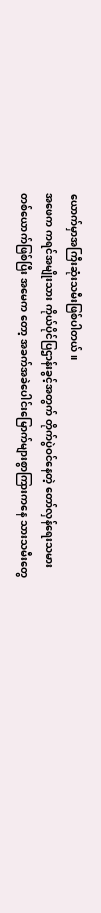ယောက်မှာအကြီးဆုံးသမီးဖြစ်ပါတယ်။
အဖေက ကရင်အမျိုးသား ကိုယ်ပိုင်ပြဌာန်းခွင့်အတွက် တိုက်ပွဲဝင်နေတဲ့ တော်လှန်ရေးသမားတစ်ယောက်ဖြစ်ပြီး အမေက တော့ အခက်အခဲပေါင်းမြောက်များစွာကြားကနေ သားသမီးတွေ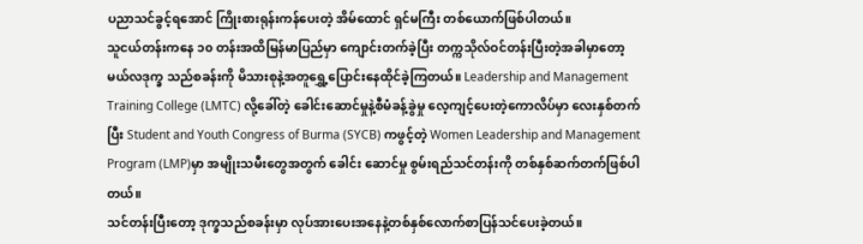ပညာသင်ခွင့်ရအောင် ကြိုးစားရုန်းကန်ပေးတဲ့ အိမ်ထောင် ရှင်မကြီး တစ်ယောက်ဖြစ်ပါတယ်။
သူငယ်တန်းကနေ ၁၀ တန်းအထိမြန်မာပြည်မှာ ကျောင်းတက်ခဲ့ပြီး တက္ကသိုလ်ဝင်တန်းပြီးတဲ့အခါမှာတော့ မယ်လဒုက္ခ သည်စခန်းကို မိသားစုနဲ့အတူရွှေ့ပြောင်းနေထိုင်ခဲ့ကြတယ်။ Leadership and Management Training College (LMTC) လို့ခေါ်တဲ့ ခေါင်းဆောင်မှုနဲ့စီမံခန့်ခွဲမှု လေ့ကျင့်ပေးတဲ့ကောလိပ်မှာ လေးနှစ်တက်ပြီး Student and Youth Congress of Burma (SYCB) ကဖွင့်တဲ့ Women Leadership and Management Program (LMP)မှာ အမျိုးသမီးတွေအတွက် ခေါင်း ဆောင်မှု စွမ်းရည်သင်တန်းကို တစ်နှစ်ဆက်တက်ဖြစ်ပါတယ်။
သင်တန်းပြီးတော့ ဒုက္ခသည်စခန်းမှာ လုပ်အားပေးအနေနဲ့တစ်နှစ်လောက်စာပြန်သင်ပေးခဲ့တယ်။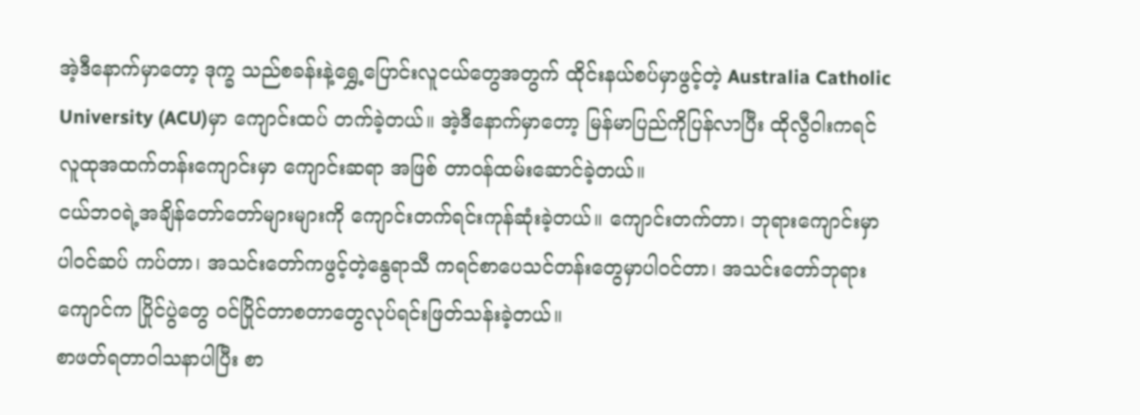အဲ့ဒီနောက်မှာတော့ ဒုက္ခ သည်စခန်းနဲ့ရွှေ့ပြောင်းလူငယ်တွေအတွက် ထိုင်းနယ်စပ်မှာဖွင့်တဲ့ Australia Catholic University (ACU)မှာ ကျောင်းထပ် တက်ခဲ့တယ်။ အဲ့ဒီနောက်မှာတော့ မြန်မာပြည်ကိုပြန်လာပြီး ထိုလွီဝါးကရင်လူထုအထက်တန်းကျောင်းမှာ ကျောင်းဆရာ အဖြစ် တာဝန်ထမ်းဆောင်ခဲ့တယ်။
ငယ်ဘဝရဲ့အချိန်တော်တော်များများကို ကျောင်းတက်ရင်းကုန်ဆုံးခဲ့တယ်။ ကျောင်းတက်တာ၊ ဘုရားကျောင်းမှာ ပါဝင်ဆပ် ကပ်တာ၊ အသင်းတော်ကဖွင့်တဲ့နွေရာသီ ကရင်စာပေသင်တန်းတွေမှာပါဝင်တာ၊ အသင်းတော်ဘုရားကျောင်က ပြိုင်ပွဲတွေ ဝင်ပြိုင်တာစတာတွေလုပ်ရင်းဖြတ်သန်းခဲ့တယ်။
စာဖတ်ရတာဝါသနာပါပြီး စာ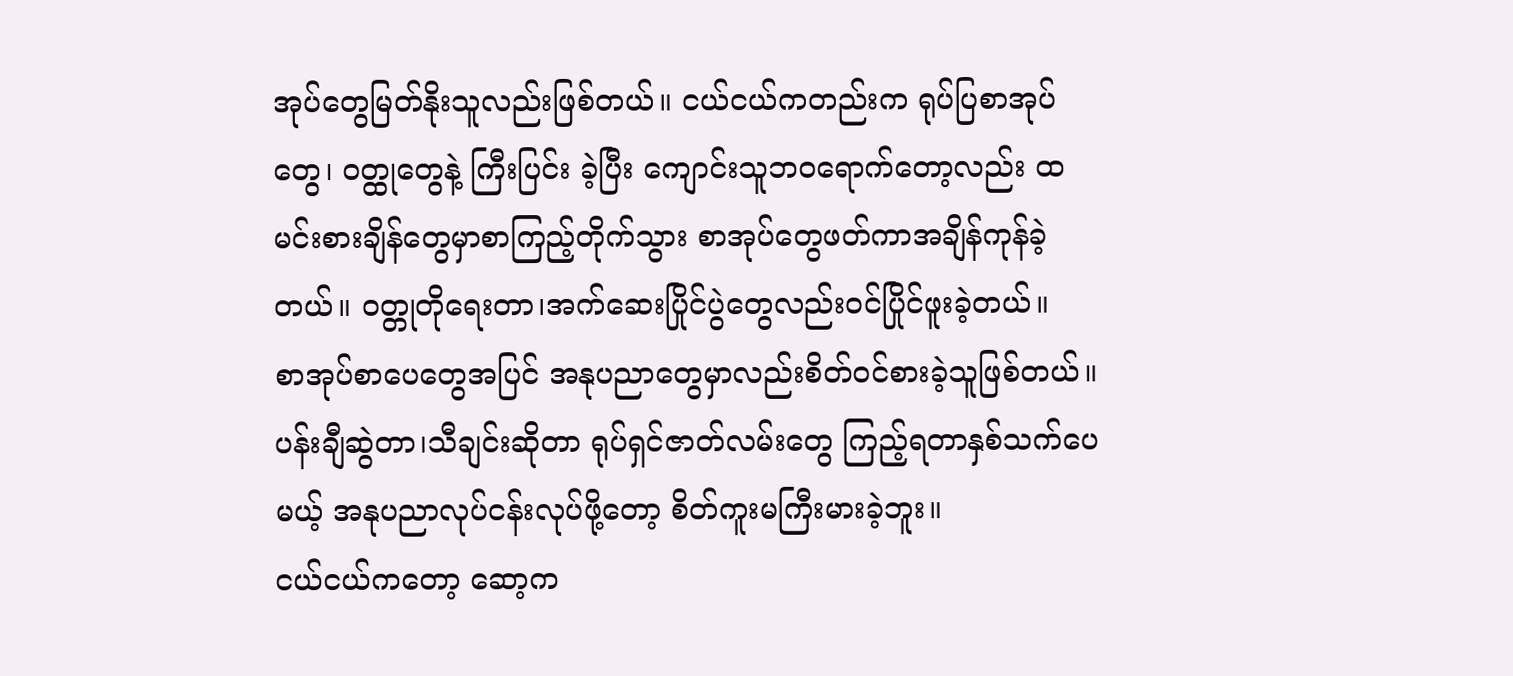အုပ်တွေမြတ်နိုးသူလည်းဖြစ်တယ်။ ငယ်ငယ်ကတည်းက ရုပ်ပြစာအုပ်တွေ၊ ဝတ္ထုတွေနဲ့ ကြီးပြင်း ခဲ့ပြီး ကျောင်းသူဘဝရောက်တော့လည်း ထမင်းစားချိန်တွေမှာစာကြည့်တိုက်သွား စာအုပ်တွေဖတ်ကာအချိန်ကုန်ခဲ့တယ်။ ဝတ္တုတိုရေးတာ၊အက်ဆေးပြိုင်ပွဲတွေလည်းဝင်ပြိုင်ဖူးခဲ့တယ်။
စာအုပ်စာပေတွေအပြင် အနုပညာတွေမှာလည်းစိတ်ဝင်စားခဲ့သူဖြစ်တယ်။ ပန်းချီဆွဲတာ၊သီချင်းဆိုတာ ရုပ်ရှင်ဇာတ်လမ်းတွေ ကြည့်ရတာနှစ်သက်ပေမယ့် အနုပညာလုပ်ငန်းလုပ်ဖို့တော့ စိတ်ကူးမကြီးမားခဲ့ဘူး။
ငယ်ငယ်ကတော့ ဆော့က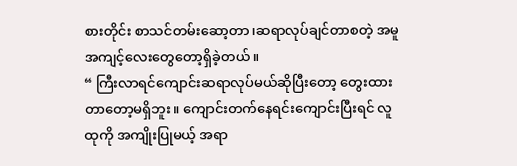စားတိုင်း စာသင်တမ်းဆော့တာ၊ဆရာလုပ်ချင်တာစတဲ့ အမူအကျင့်လေးတွေတော့ရှိခဲ့တယ်။
“ ကြီးလာရင်ကျောင်းဆရာလုပ်မယ်ဆိုပြီးတော့ တွေးထားတာတော့မရှိဘူး။ ကျောင်းတက်နေရင်းကျောင်းပြီးရင် လူထုကို အကျိုးပြုမယ့် အရာ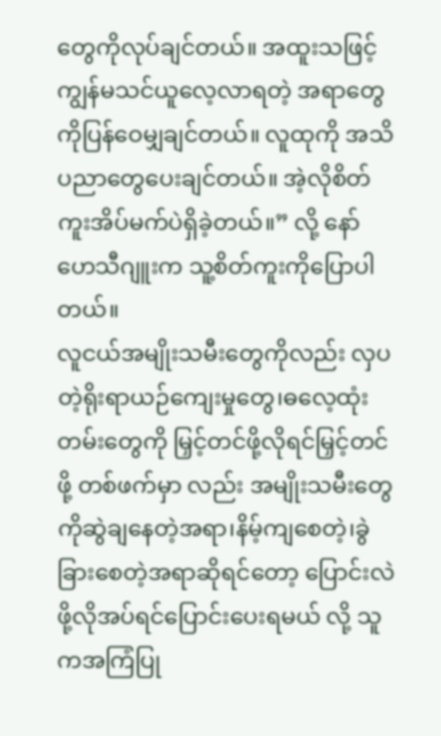တွေကိုလုပ်ချင်တယ်။ အထူးသဖြင့် ကျွန်မသင်ယူလေ့လာရတဲ့ အရာတွေကိုပြန်ဝေမျှချင်တယ်။ လူထုကို အသိပညာတွေပေးချင်တယ်။ အဲ့လိုစိတ်ကူးအိပ်မက်ပဲရှိခဲ့တယ်။” လို့ နော်ဟေသီဂျူးက သူ့စိတ်ကူးကိုပြောပါတယ်။
လူငယ်အမျိုးသမီးတွေကိုလည်း လှပတဲ့ရိုးရာယဉ်ကျေးမှုတွေ၊ဓလေ့ထုံးတမ်းတွေကို မြှင့်တင်ဖို့လိုရင်မြှင့်တင်ဖို့ တစ်ဖက်မှာ လည်း အမျိုးသမီးတွေကိုဆွဲချနေတဲ့အရာ၊နိမ့်ကျစေတဲ့၊ခွဲခြားစေတဲ့အရာဆိုရင်တော့ ပြောင်းလဲဖို့လိုအပ်ရင်ပြောင်းပေးရမယ် လို့ သူကအကြံပြု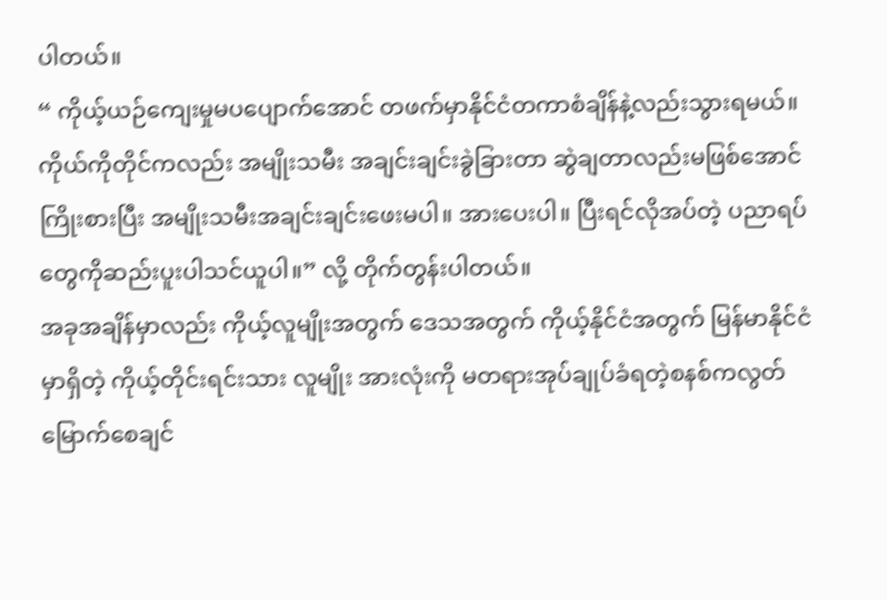ပါတယ်။
“ ကိုယ့်ယဉ်ကျေးမှုမပပျောက်အောင် တဖက်မှာနိုင်ငံတကာစံချိန်နဲ့လည်းသွားရမယ်။ ကိုယ်ကိုတိုင်ကလည်း အမျိုးသမီး အချင်းချင်းခွဲခြားတာ ဆွဲချတာလည်းမဖြစ်အောင်ကြိုးစားပြီး အမျိုးသမီးအချင်းချင်းဖေးမပါ။ အားပေးပါ။ ပြီးရင်လိုအပ်တဲ့ ပညာရပ်တွေကိုဆည်းပူးပါသင်ယူပါ။” လို့ တိုက်တွန်းပါတယ်။
အခုအချိန်မှာလည်း ကိုယ့်လူမျိုးအတွက် ဒေသအတွက် ကိုယ့်နိုင်ငံအတွက် မြန်မာနိုင်ငံမှာရှိတဲ့ ကိုယ့်တိုင်းရင်းသား လူမျိုး အားလုံးကို မတရားအုပ်ချုပ်ခံရတဲ့စနစ်ကလွတ်မြောက်စေချင်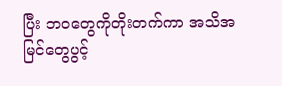ပြီး ဘဝတွေကိုတိုးတက်ကာ အသိအမြင်တွေပွင့်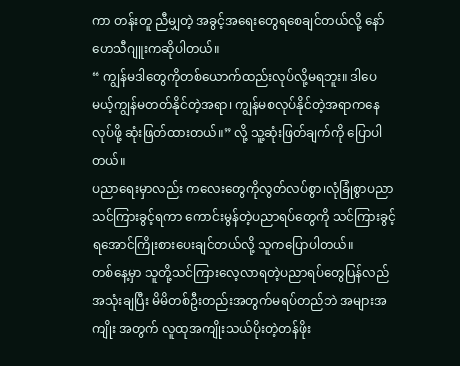ကာ တန်းတူ ညီမျှတဲ့ အခွင့်အရေးတွေရစေချင်တယ်လို့ နော်ဟေသီဂျူးကဆိုပါတယ်။
“ ကျွန်မဒါတွေကိုတစ်ယောက်ထည်းလုပ်လို့မရဘူး။ ဒါပေမယ့်ကျွန်မတတ်နိုင်တဲ့အရာ၊ ကျွန်မစလုပ်နိုင်တဲ့အရာကနေ လုပ်ဖို့ ဆုံးဖြတ်ထားတယ်။” လို့ သူ့ဆုံးဖြတ်ချက်ကို ပြောပါတယ်။
ပညာရေးမှာလည်း ကလေးတွေကိုလွတ်လပ်စွာ၊လုံခြုံစွာပညာသင်ကြားခွင့်ရကာ ကောင်းမွန်တဲ့ပညာရပ်တွေကို သင်ကြားခွင့် ရအောင်ကြိုးစားပေးချင်တယ်လို့ သူကပြောပါတယ်။
တစ်နေ့မှာ သူတို့သင်ကြားလေ့လာရတဲ့ပညာရပ်တွေပြန်လည်အသုံးချပြီး မိမိတစ်ဦးတည်းအတွက်မရပ်တည်ဘဲ အများအကျိုး အတွက် လူထုအကျိုးသယ်ပိုးတဲ့တန်ဖိုး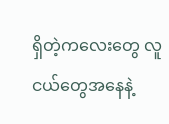ရှိတဲ့ကလေးတွေ လူငယ်တွေအနေနဲ့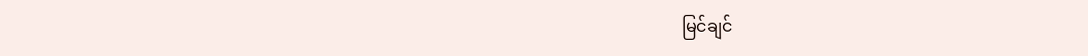မြင်ချင်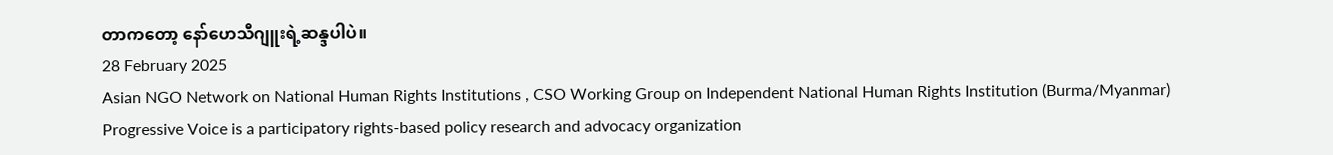တာကတော့ နော်ဟေသီဂျူးရဲ့ဆန္ဒပါပဲ။
28 February 2025
Asian NGO Network on National Human Rights Institutions , CSO Working Group on Independent National Human Rights Institution (Burma/Myanmar)
Progressive Voice is a participatory rights-based policy research and advocacy organization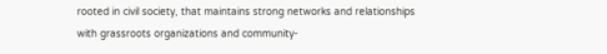rooted in civil society, that maintains strong networks and relationships with grassroots organizations and community-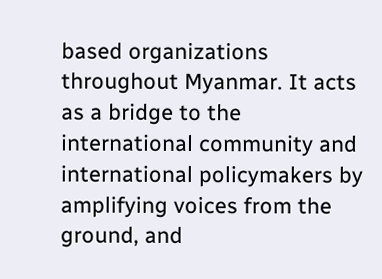based organizations throughout Myanmar. It acts as a bridge to the international community and international policymakers by amplifying voices from the ground, and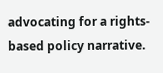advocating for a rights-based policy narrative.